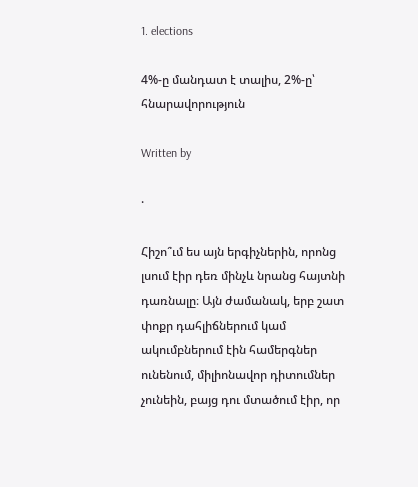1. elections

4%-ը մանդատ է տալիս, 2%-ը՝ հնարավորություն

Written by

·

Հիշո՞ւմ ես այն երգիչներին, որոնց լսում էիր դեռ մինչև նրանց հայտնի դառնալը։ Այն ժամանակ, երբ շատ փոքր դահլիճներում կամ ակումբներում էին համերգներ ունենում, միլիոնավոր դիտումներ չունեին, բայց դու մտածում էիր, որ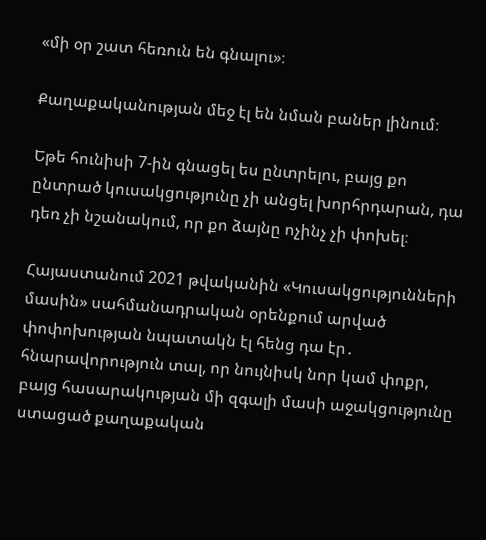«մի օր շատ հեռուն են գնալու»։

Քաղաքականության մեջ էլ են նման բաներ լինում։

Եթե հունիսի 7-ին գնացել ես ընտրելու, բայց քո ընտրած կուսակցությունը չի անցել խորհրդարան, դա դեռ չի նշանակում, որ քո ձայնը ոչինչ չի փոխել։

Հայաստանում 2021 թվականին «Կուսակցությունների մասին» սահմանադրական օրենքում արված փոփոխության նպատակն էլ հենց դա էր․ հնարավորություն տալ, որ նույնիսկ նոր կամ փոքր, բայց հասարակության մի զգալի մասի աջակցությունը ստացած քաղաքական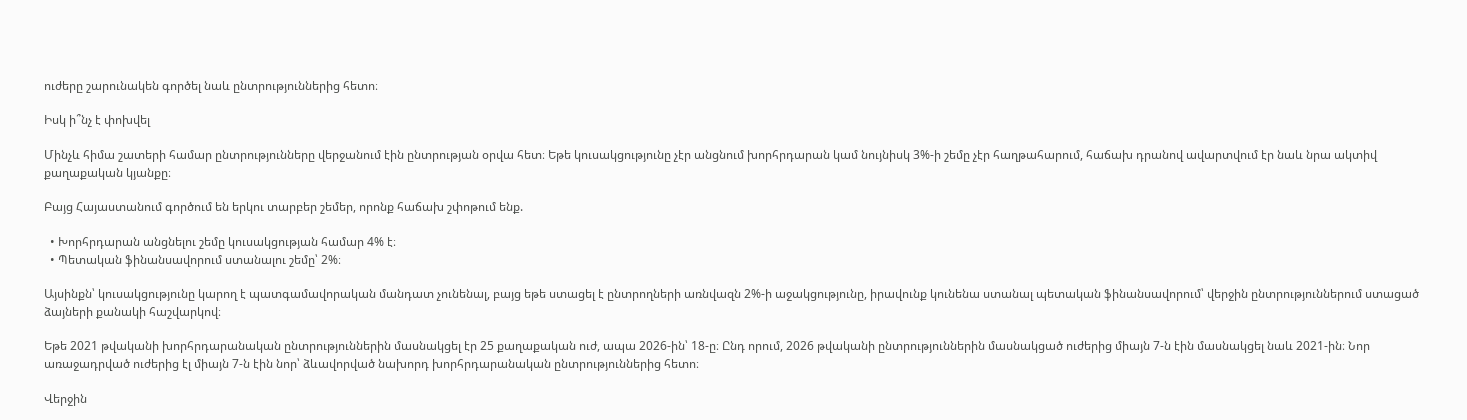ուժերը շարունակեն գործել նաև ընտրություններից հետո։

Իսկ ի՞նչ է փոխվել

Մինչև հիմա շատերի համար ընտրությունները վերջանում էին ընտրության օրվա հետ։ Եթե կուսակցությունը չէր անցնում խորհրդարան կամ նույնիսկ 3%-ի շեմը չէր հաղթահարում, հաճախ դրանով ավարտվում էր նաև նրա ակտիվ քաղաքական կյանքը։

Բայց Հայաստանում գործում են երկու տարբեր շեմեր, որոնք հաճախ շփոթում ենք.

  • Խորհրդարան անցնելու շեմը կուսակցության համար 4% է։
  • Պետական ֆինանսավորում ստանալու շեմը՝ 2%։

Այսինքն՝ կուսակցությունը կարող է պատգամավորական մանդատ չունենալ, բայց եթե ստացել է ընտրողների առնվազն 2%-ի աջակցությունը, իրավունք կունենա ստանալ պետական ֆինանսավորում՝ վերջին ընտրություններում ստացած ձայների քանակի հաշվարկով։

Եթե 2021 թվականի խորհրդարանական ընտրություններին մասնակցել էր 25 քաղաքական ուժ, ապա 2026-ին՝ 18-ը։ Ընդ որում, 2026 թվականի ընտրություններին մասնակցած ուժերից միայն 7-ն էին մասնակցել նաև 2021-ին։ Նոր առաջադրված ուժերից էլ միայն 7-ն էին նոր՝ ձևավորված նախորդ խորհրդարանական ընտրություններից հետո։

Վերջին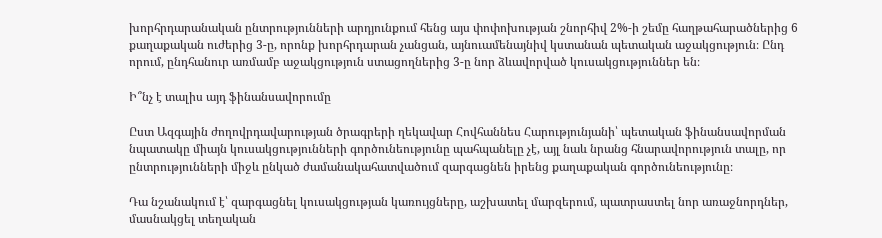խորհրդարանական ընտրությունների արդյունքում հենց այս փոփոխության շնորհիվ 2%-ի շեմը հաղթահարածներից 6 քաղաքական ուժերից 3-ը, որոնք խորհրդարան չանցան, այնուամենայնիվ կստանան պետական աջակցություն։ Ընդ որում, ընդհանուր առմամբ աջակցություն ստացողներից 3-ը նոր ձևավորված կուսակցություններ են։

Ի՞նչ է տալիս այդ ֆինանսավորումը

Ըստ Ազգային ժողովրդավարության ծրագրերի ղեկավար Հովհաննես Հարությունյանի՝ պետական ֆինանսավորման նպատակը միայն կուսակցությունների գործունեությունը պահպանելը չէ, այլ նաև նրանց հնարավորություն տալը, որ ընտրությունների միջև ընկած ժամանակահատվածում զարգացնեն իրենց քաղաքական գործունեությունը։

Դա նշանակում է՝ զարգացնել կուսակցության կառույցները, աշխատել մարզերում, պատրաստել նոր առաջնորդներ, մասնակցել տեղական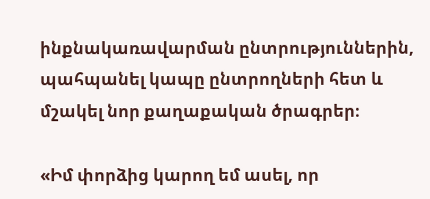ինքնակառավարման ընտրություններին, պահպանել կապը ընտրողների հետ և մշակել նոր քաղաքական ծրագրեր։

«Իմ փորձից կարող եմ ասել, որ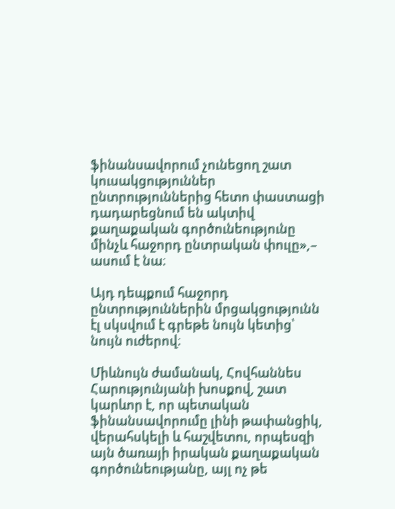ֆինանսավորում չունեցող շատ կուսակցություններ ընտրություններից հետո փաստացի դադարեցնում են ակտիվ քաղաքական գործունեությունը մինչև հաջորդ ընտրական փուլը»,– ասում է նա։

Այդ դեպքում հաջորդ ընտրություններին մրցակցությունն էլ սկսվում է գրեթե նույն կետից՝ նույն ուժերով։

Միևնույն ժամանակ, Հովհաննես Հարությունյանի խոսքով, շատ կարևոր է, որ պետական ֆինանսավորումը լինի թափանցիկ, վերահսկելի և հաշվետու, որպեսզի այն ծառայի իրական քաղաքական գործունեությանը, այլ ոչ թե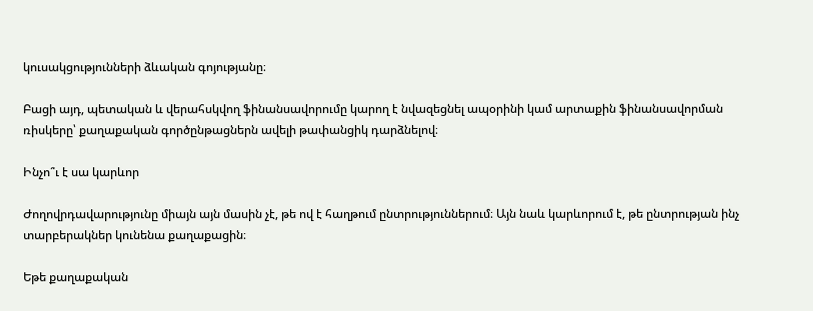կուսակցությունների ձևական գոյությանը։

Բացի այդ, պետական և վերահսկվող ֆինանսավորումը կարող է նվազեցնել ապօրինի կամ արտաքին ֆինանսավորման ռիսկերը՝ քաղաքական գործընթացներն ավելի թափանցիկ դարձնելով։

Ինչո՞ւ է սա կարևոր

Ժողովրդավարությունը միայն այն մասին չէ, թե ով է հաղթում ընտրություններում։ Այն նաև կարևորում է, թե ընտրության ինչ տարբերակներ կունենա քաղաքացին։

Եթե քաղաքական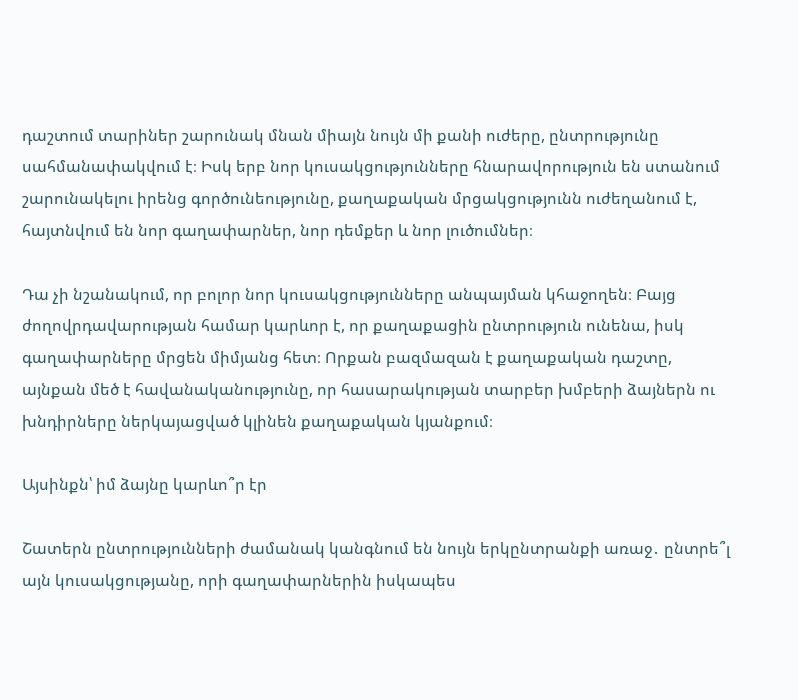դաշտում տարիներ շարունակ մնան միայն նույն մի քանի ուժերը, ընտրությունը սահմանափակվում է։ Իսկ երբ նոր կուսակցությունները հնարավորություն են ստանում շարունակելու իրենց գործունեությունը, քաղաքական մրցակցությունն ուժեղանում է, հայտնվում են նոր գաղափարներ, նոր դեմքեր և նոր լուծումներ։

Դա չի նշանակում, որ բոլոր նոր կուսակցությունները անպայման կհաջողեն։ Բայց ժողովրդավարության համար կարևոր է, որ քաղաքացին ընտրություն ունենա, իսկ գաղափարները մրցեն միմյանց հետ։ Որքան բազմազան է քաղաքական դաշտը, այնքան մեծ է հավանականությունը, որ հասարակության տարբեր խմբերի ձայներն ու խնդիրները ներկայացված կլինեն քաղաքական կյանքում։

Այսինքն՝ իմ ձայնը կարևո՞ր էր

Շատերն ընտրությունների ժամանակ կանգնում են նույն երկընտրանքի առաջ․ ընտրե՞լ այն կուսակցությանը, որի գաղափարներին իսկապես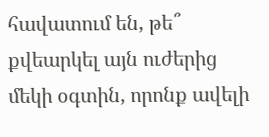հավատում են, թե՞ քվեարկել այն ուժերից մեկի օգտին, որոնք ավելի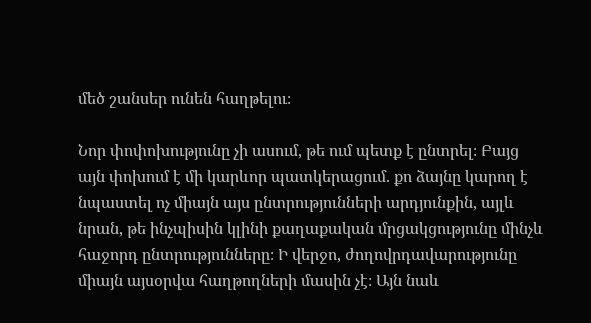մեծ շանսեր ունեն հաղթելու։

Նոր փոփոխությունը չի ասում, թե ում պետք է ընտրել։ Բայց այն փոխում է մի կարևոր պատկերացում. քո ձայնը կարող է նպաստել ոչ միայն այս ընտրությունների արդյունքին, այլև նրան, թե ինչպիսին կլինի քաղաքական մրցակցությունը մինչև հաջորդ ընտրությունները։ Ի վերջո, ժողովրդավարությունը միայն այսօրվա հաղթողների մասին չէ։ Այն նաև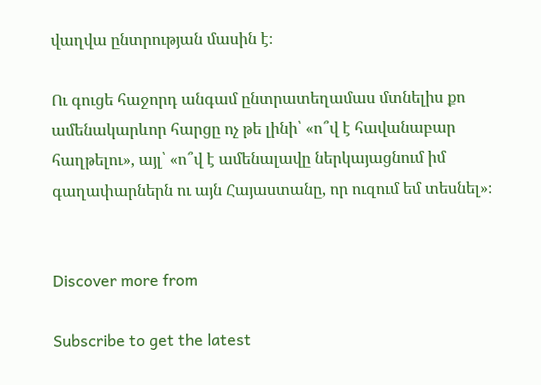վաղվա ընտրության մասին է։

Ու գուցե հաջորդ անգամ ընտրատեղամաս մտնելիս քո ամենակարևոր հարցը ոչ թե լինի՝ «ո՞վ է հավանաբար հաղթելու», այլ՝ «ո՞վ է ամենալավը ներկայացնում իմ գաղափարներն ու այն Հայաստանը, որ ուզում եմ տեսնել»։


Discover more from

Subscribe to get the latest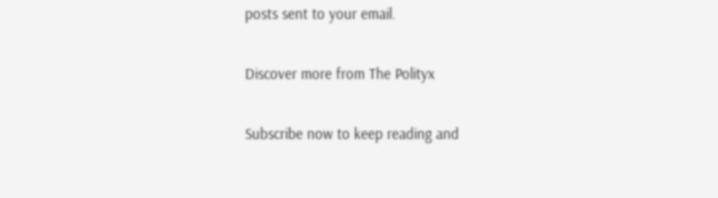posts sent to your email.

Discover more from The Polityx

Subscribe now to keep reading and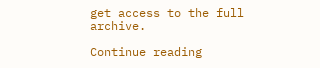get access to the full archive.

Continue reading